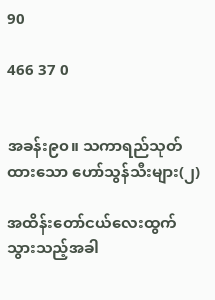90

466 37 0


အခန်း၉၀။ သကာရည်သုတ်ထားသော ဟော်သွန်သီးများ(၂)

အထိန်းတော်ငယ်လေးထွက်သွားသည့်အခါ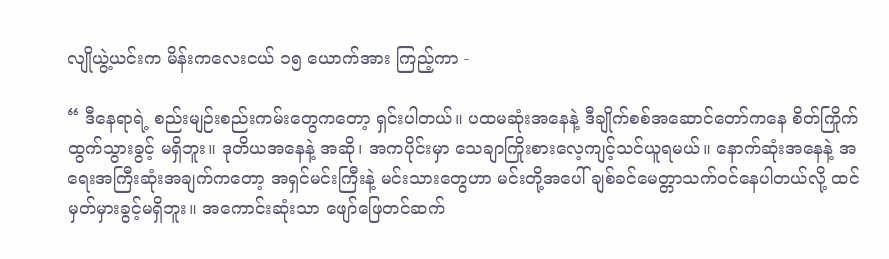လျိုယွဲ့ယင်းက မိန်းကလေးငယ် ၁၅ ယောက်အား ကြည့်ကာ -

“ ဒီနေရာရဲ့ စည်းမျဉ်းစည်းကမ်းတွေကတော့ ရှင်းပါတယ်။ ပထမဆုံးအနေနဲ့ ဒီချိုက်စစ်အဆောင်တော်ကနေ စိတ်ကြိုက်ထွက်သွားခွင့် မရှိဘူး။ ဒုတိယအနေနဲ့ အဆို၊ အကပိုင်းမှာ သေချာကြိုးစားလေ့ကျင့်သင်ယူရမယ်။ နောက်ဆုံးအနေနဲ့ အရေးအကြီးဆုံးအချက်ကတော့ အရှင်မင်းကြီးနဲ့ မင်းသားတွေဟာ မင်းတို့အပေါ် ချစ်ခင်မေတ္တာသက်ဝင်နေပါတယ်လို့ ထင်မှတ်မှားခွင့်မရှိဘူး။ အကောင်းဆုံးသာ ဖျော်ဖြေတင်ဆက်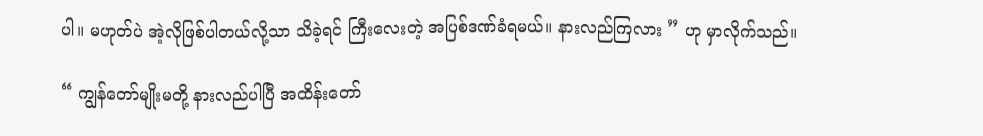ပါ။ မဟုတ်ပဲ အဲ့လိုဖြစ်ပါတယ်လို့သာ သိခဲ့ရင် ကြီးလေးတဲ့ အပြစ်ဒဏ်ခံရမယ်။ နားလည်ကြလား ” ဟု မှာလိုက်သည်။

“ ကျွန်တော်မျိုးမတို့ နားလည်ပါပြီ အထိန်းတော်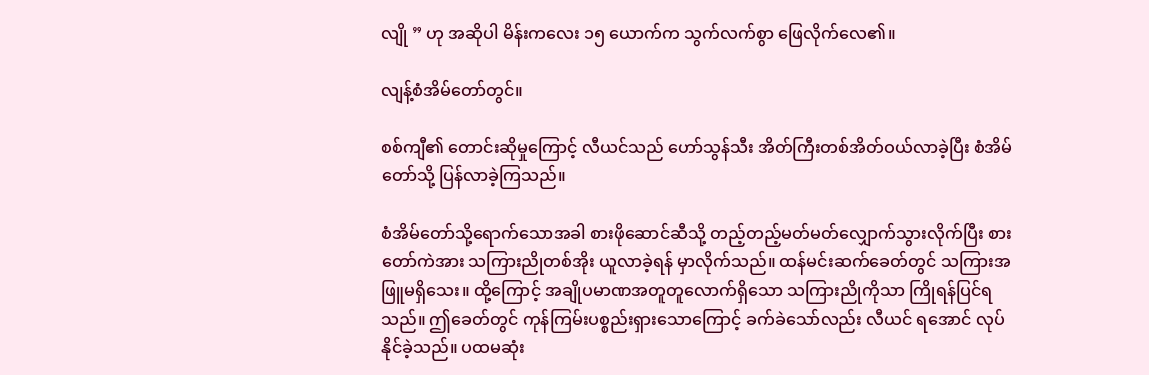လျို ” ဟု အဆိုပါ မိန်းကလေး ၁၅ ယောက်က သွက်လက်စွာ ဖြေလိုက်လေ၏။

လျန့်စံအိမ်တော်တွင်။

စစ်ကျီ၏ တောင်းဆိုမှုကြောင့် လီယင်သည် ဟော်သွန်သီး အိတ်ကြီးတစ်အိတ်ဝယ်လာခဲ့ပြီး စံအိမ်တော်သို့ ပြန်လာခဲ့ကြသည်။

စံအိမ်တော်သို့ရောက်သောအခါ စားဖိုဆောင်ဆီသို့ တည့်တည့်မတ်မတ်လျှောက်သွားလိုက်ပြီး စားတော်ကဲအား သကြားညိုတစ်အိုး ယူလာခဲ့ရန် မှာလိုက်သည်။ ထန်မင်းဆက်ခေတ်တွင် သကြားအဖြူမရှိသေး။ ထို့ကြောင့် အချိုပမာဏအတူတူလောက်ရှိသော သကြားညိုကိုသာ ကြိုရန်ပြင်ရသည်။ ဤခေတ်တွင် ကုန်ကြမ်းပစ္စည်းရှားသောကြောင့် ခက်ခဲသော်လည်း လီယင် ရအောင် လုပ်နိုင်ခဲ့သည်။ ပထမဆုံး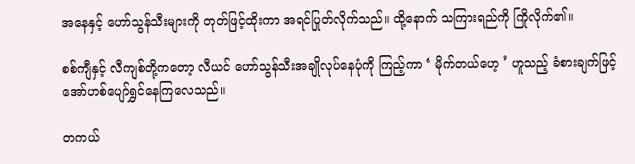အနေနှင့် ဟော်သွန်သီးများကို တုတ်ဖြင့်ထိုးကာ အရင်ပြုတ်လိုက်သည်။ ထို့နောက် သကြားရည်ကို ကြိုလိုက်၏။

စစ်ကျီနှင့် လီကျစ်တို့ကတော့ လီယင် ဟော်သွန်သီးအချိုလုပ်နေပုံကို ကြည့်ကာ ‘ မိုက်တယ်ဟေ့ ’ ဟူသည့် ခံစားချက်ဖြင့် အော်ဟစ်‌‌ပျော်ရွှင်နေကြလေသည်။

တကယ်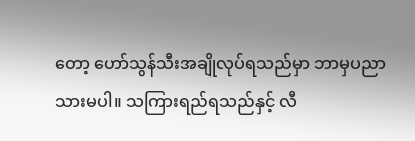တော့ ဟော်သွန်သီးအချိုလုပ်ရသည်မှာ ဘာမှပညာသားမပါ။ သကြားရည်ရသည်နှင့် လီ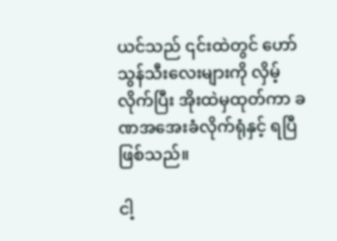ယင်သည် ၎င်းထဲတွင် ဟော်သွန်သီးလေးများကို လှိမ့်လိုက်ပြီး အိုးထဲမှထုတ်ကာ ခဏအအေးခံလိုက်ရုံနှင့် ရပြီဖြစ်သည်။

ငါ့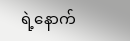ရဲ့နောက်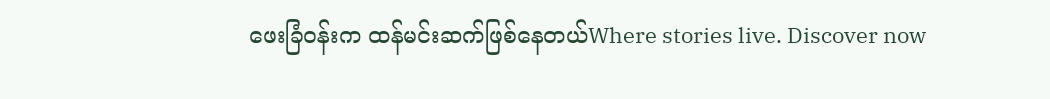ဖေးခြံဝန်းက ထန်မင်းဆက်ဖြစ်နေတယ်Where stories live. Discover now